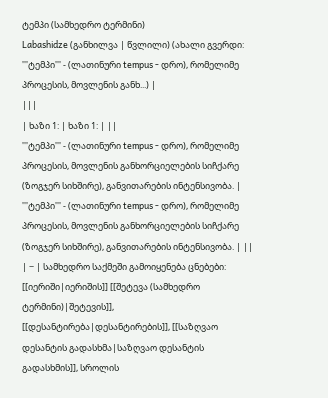ტემპი (სამხედრო ტერმინი)
Labashidze (განხილვა | წვლილი) (ახალი გვერდი: '''ტემპი''' - (ლათინური tempus - დრო), რომელიმე პროცესის, მოვლენის განხ...) |
|||
| ხაზი 1: | ხაზი 1: | ||
'''ტემპი''' - (ლათინური tempus - დრო), რომელიმე პროცესის, მოვლენის განხორციელების სიჩქარე (ზოგჯერ სიხშირე), განვითარების ინტენსივობა. | '''ტემპი''' - (ლათინური tempus - დრო), რომელიმე პროცესის, მოვლენის განხორციელების სიჩქარე (ზოგჯერ სიხშირე), განვითარების ინტენსივობა. | ||
| − | სამხედრო საქმეში გამოიყენება ცნებები: [[იერიში|იერიშის]] [[შეტევა (სამხედრო ტერმინი)|შეტევის]], [[დესანტირება|დესანტირების]], [[საზღვაო დესანტის გადასხმა|საზღვაო დესანტის გადასხმის]], სროლის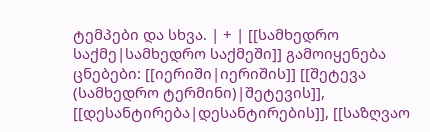ტემპები და სხვა. | + | [[სამხედრო საქმე|სამხედრო საქმეში]] გამოიყენება ცნებები: [[იერიში|იერიშის]] [[შეტევა (სამხედრო ტერმინი)|შეტევის]], [[დესანტირება|დესანტირების]], [[საზღვაო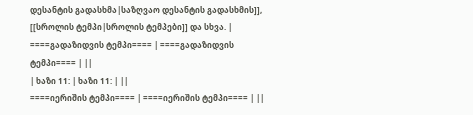დესანტის გადასხმა|საზღვაო დესანტის გადასხმის]], [[სროლის ტემპი|სროლის ტემპები]] და სხვა. |
====გადაზიდვის ტემპი==== | ====გადაზიდვის ტემპი==== | ||
| ხაზი 11: | ხაზი 11: | ||
====იერიშის ტემპი==== | ====იერიშის ტემპი==== | ||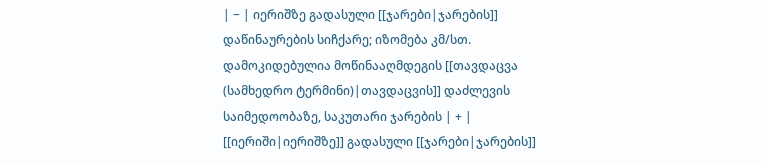| − | იერიშზე გადასული [[ჯარები|ჯარების]] დაწინაურების სიჩქარე; იზომება კმ/სთ. დამოკიდებულია მოწინააღმდეგის [[თავდაცვა (სამხედრო ტერმინი)|თავდაცვის]] დაძლევის საიმედოობაზე, საკუთარი ჯარების | + | [[იერიში|იერიშზე]] გადასული [[ჯარები|ჯარების]]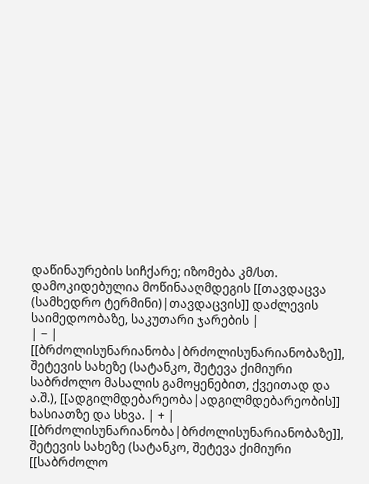დაწინაურების სიჩქარე; იზომება კმ/სთ. დამოკიდებულია მოწინააღმდეგის [[თავდაცვა (სამხედრო ტერმინი)|თავდაცვის]] დაძლევის საიმედოობაზე, საკუთარი ჯარების |
| − | [[ბრძოლისუნარიანობა|ბრძოლისუნარიანობაზე]], შეტევის სახეზე (სატანკო, შეტევა ქიმიური საბრძოლო მასალის გამოყენებით, ქვეითად და ა.შ.), [[ადგილმდებარეობა|ადგილმდებარეობის]] ხასიათზე და სხვა. | + | [[ბრძოლისუნარიანობა|ბრძოლისუნარიანობაზე]], შეტევის სახეზე (სატანკო, შეტევა ქიმიური [[საბრძოლო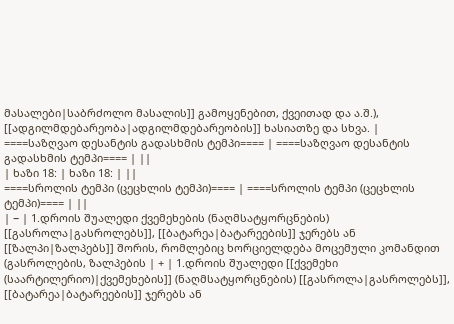მასალები|საბრძოლო მასალის]] გამოყენებით, ქვეითად და ა.შ.), [[ადგილმდებარეობა|ადგილმდებარეობის]] ხასიათზე და სხვა. |
====საზღვაო დესანტის გადასხმის ტემპი==== | ====საზღვაო დესანტის გადასხმის ტემპი==== | ||
| ხაზი 18: | ხაზი 18: | ||
====სროლის ტემპი (ცეცხლის ტემპი)==== | ====სროლის ტემპი (ცეცხლის ტემპი)==== | ||
| − | 1.დროის შუალედი ქვემეხების (ნაღმსატყორცნების) [[გასროლა|გასროლებს]], [[ბატარეა|ბატარეების]] ჯერებს ან [[ზალპი|ზალპებს]] შორის, რომლებიც ხორციელდება მოცემული კომანდით (გასროლების, ზალპების | + | 1.დროის შუალედი [[ქვემეხი (საარტილერიო)|ქვემეხების]] (ნაღმსატყორცნების) [[გასროლა|გასროლებს]], [[ბატარეა|ბატარეების]] ჯერებს ან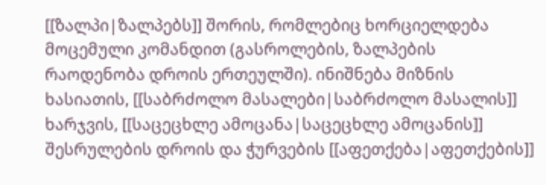[[ზალპი|ზალპებს]] შორის, რომლებიც ხორციელდება მოცემული კომანდით (გასროლების, ზალპების რაოდენობა დროის ერთეულში). ინიშნება მიზნის ხასიათის, [[საბრძოლო მასალები|საბრძოლო მასალის]] ხარჯვის, [[საცეცხლე ამოცანა|საცეცხლე ამოცანის]] შესრულების დროის და ჭურვების [[აფეთქება|აფეთქების]]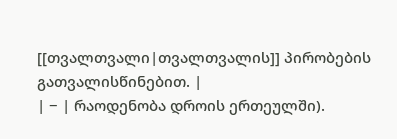[[თვალთვალი|თვალთვალის]] პირობების გათვალისწინებით. |
| − | რაოდენობა დროის ერთეულში).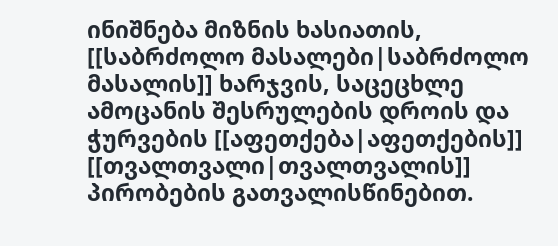ინიშნება მიზნის ხასიათის, [[საბრძოლო მასალები|საბრძოლო მასალის]] ხარჯვის, საცეცხლე ამოცანის შესრულების დროის და ჭურვების [[აფეთქება|აფეთქების]] [[თვალთვალი|თვალთვალის]] პირობების გათვალისწინებით.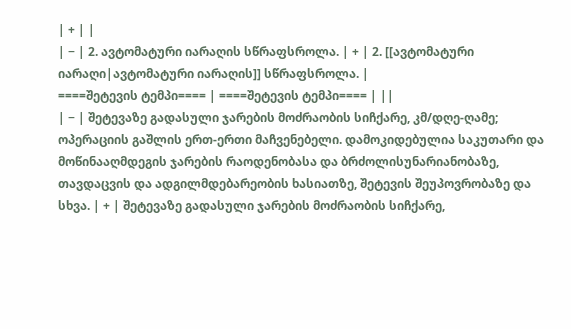| + | |
| − | 2. ავტომატური იარაღის სწრაფსროლა. | + | 2. [[ავტომატური იარაღი|ავტომატური იარაღის]] სწრაფსროლა. |
====შეტევის ტემპი==== | ====შეტევის ტემპი==== | ||
| − | შეტევაზე გადასული ჯარების მოძრაობის სიჩქარე, კმ/დღე-ღამე; ოპერაციის გაშლის ერთ-ერთი მაჩვენებელი. დამოკიდებულია საკუთარი და მოწინააღმდეგის ჯარების რაოდენობასა და ბრძოლისუნარიანობაზე, თავდაცვის და ადგილმდებარეობის ხასიათზე, შეტევის შეუპოვრობაზე და სხვა. | + | შეტევაზე გადასული ჯარების მოძრაობის სიჩქარე,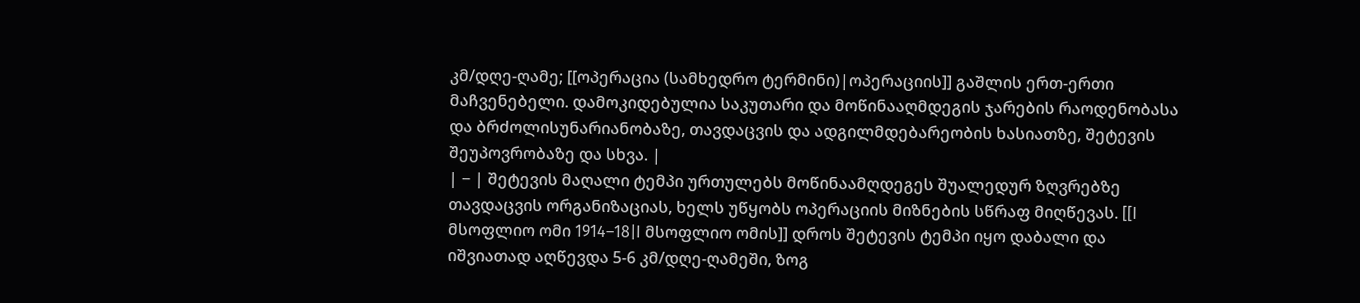კმ/დღე-ღამე; [[ოპერაცია (სამხედრო ტერმინი)|ოპერაციის]] გაშლის ერთ-ერთი მაჩვენებელი. დამოკიდებულია საკუთარი და მოწინააღმდეგის ჯარების რაოდენობასა და ბრძოლისუნარიანობაზე, თავდაცვის და ადგილმდებარეობის ხასიათზე, შეტევის შეუპოვრობაზე და სხვა. |
| − | შეტევის მაღალი ტემპი ურთულებს მოწინაამღდეგეს შუალედურ ზღვრებზე თავდაცვის ორგანიზაციას, ხელს უწყობს ოპერაციის მიზნების სწრაფ მიღწევას. [[I მსოფლიო ომი 1914–18|I მსოფლიო ომის]] დროს შეტევის ტემპი იყო დაბალი და იშვიათად აღწევდა 5-6 კმ/დღე-ღამეში, ზოგ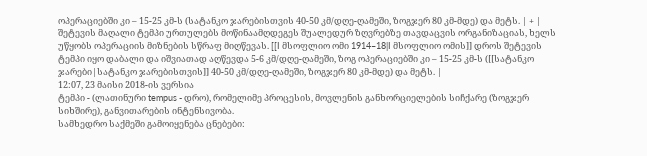ოპერაციებში კი – 15-25 კმ-ს (სატანკო ჯარებისთვის 40-50 კმ/დღე-ღამეში, ზოგჯერ 80 კმ-მდე) და მეტს. | + | შეტევის მაღალი ტემპი ურთულებს მოწინაამღდეგეს შუალედურ ზღვრებზე თავდაცვის ორგანიზაციას, ხელს უწყობს ოპერაციის მიზნების სწრაფ მიღწევას. [[I მსოფლიო ომი 1914–18|I მსოფლიო ომის]] დროს შეტევის ტემპი იყო დაბალი და იშვიათად აღწევდა 5-6 კმ/დღე-ღამეში, ზოგ ოპერაციებში კი – 15-25 კმ-ს ([[სატანკო ჯარები|სატანკო ჯარებისთვის]] 40-50 კმ/დღე-ღამეში, ზოგჯერ 80 კმ-მდე) და მეტს. |
12:07, 23 მაისი 2018-ის ვერსია
ტემპი - (ლათინური tempus - დრო), რომელიმე პროცესის, მოვლენის განხორციელების სიჩქარე (ზოგჯერ სიხშირე), განვითარების ინტენსივობა.
სამხედრო საქმეში გამოიყენება ცნებები: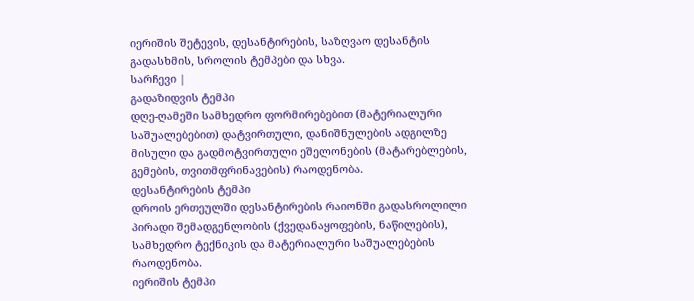იერიშის შეტევის, დესანტირების, საზღვაო დესანტის გადასხმის, სროლის ტემპები და სხვა.
სარჩევი |
გადაზიდვის ტემპი
დღე-ღამეში სამხედრო ფორმირებებით (მატერიალური საშუალებებით) დატვირთული, დანიშნულების ადგილზე მისული და გადმოტვირთული ეშელონების (მატარებლების, გემების, თვითმფრინავების) რაოდენობა.
დესანტირების ტემპი
დროის ერთეულში დესანტირების რაიონში გადასროლილი პირადი შემადგენლობის (ქვედანაყოფების, ნაწილების), სამხედრო ტექნიკის და მატერიალური საშუალებების რაოდენობა.
იერიშის ტემპი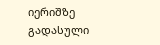იერიშზე გადასული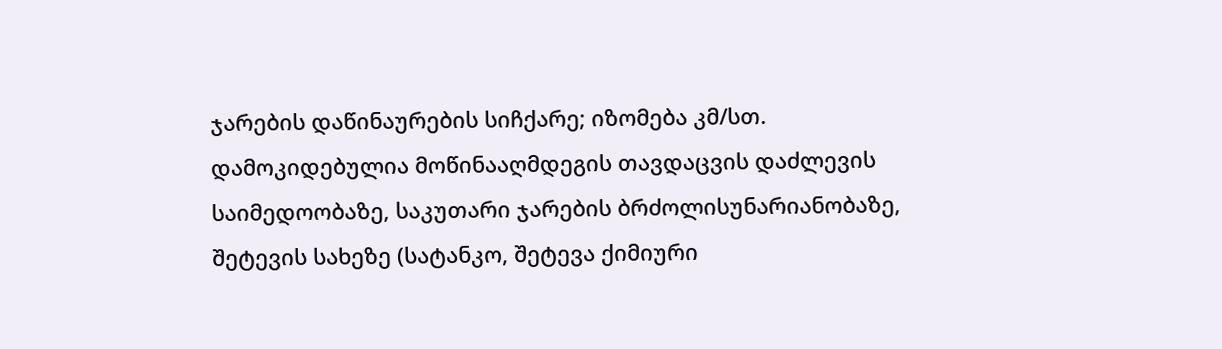ჯარების დაწინაურების სიჩქარე; იზომება კმ/სთ. დამოკიდებულია მოწინააღმდეგის თავდაცვის დაძლევის საიმედოობაზე, საკუთარი ჯარების ბრძოლისუნარიანობაზე, შეტევის სახეზე (სატანკო, შეტევა ქიმიური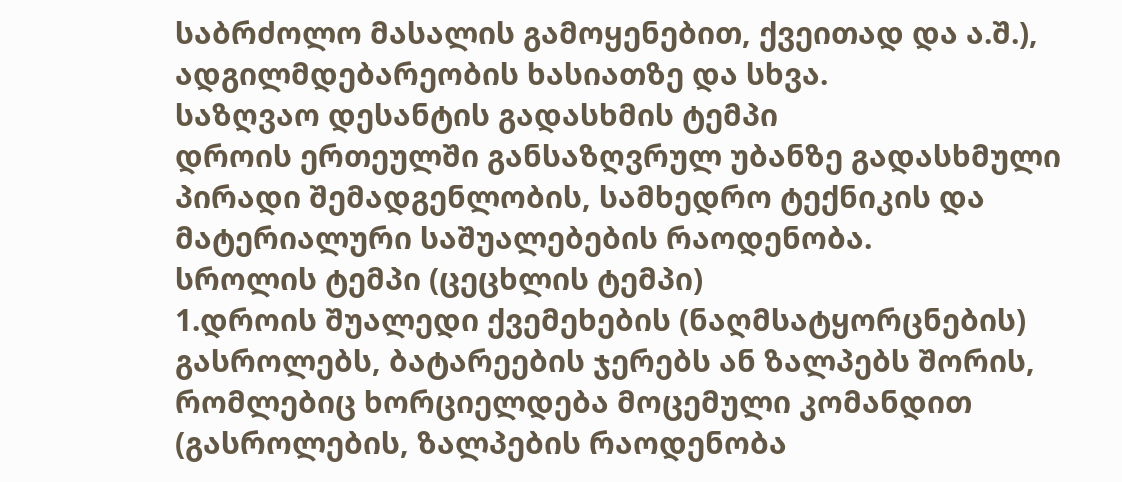საბრძოლო მასალის გამოყენებით, ქვეითად და ა.შ.), ადგილმდებარეობის ხასიათზე და სხვა.
საზღვაო დესანტის გადასხმის ტემპი
დროის ერთეულში განსაზღვრულ უბანზე გადასხმული პირადი შემადგენლობის, სამხედრო ტექნიკის და მატერიალური საშუალებების რაოდენობა.
სროლის ტემპი (ცეცხლის ტემპი)
1.დროის შუალედი ქვემეხების (ნაღმსატყორცნების) გასროლებს, ბატარეების ჯერებს ან ზალპებს შორის, რომლებიც ხორციელდება მოცემული კომანდით (გასროლების, ზალპების რაოდენობა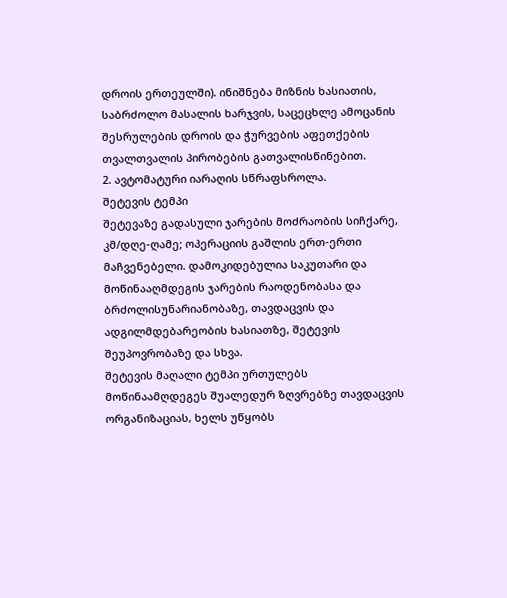დროის ერთეულში). ინიშნება მიზნის ხასიათის, საბრძოლო მასალის ხარჯვის, საცეცხლე ამოცანის შესრულების დროის და ჭურვების აფეთქების თვალთვალის პირობების გათვალისწინებით.
2. ავტომატური იარაღის სწრაფსროლა.
შეტევის ტემპი
შეტევაზე გადასული ჯარების მოძრაობის სიჩქარე, კმ/დღე-ღამე; ოპერაციის გაშლის ერთ-ერთი მაჩვენებელი. დამოკიდებულია საკუთარი და მოწინააღმდეგის ჯარების რაოდენობასა და ბრძოლისუნარიანობაზე, თავდაცვის და ადგილმდებარეობის ხასიათზე, შეტევის შეუპოვრობაზე და სხვა.
შეტევის მაღალი ტემპი ურთულებს მოწინაამღდეგეს შუალედურ ზღვრებზე თავდაცვის ორგანიზაციას, ხელს უწყობს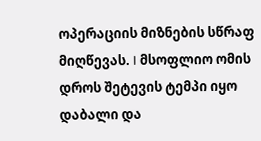ოპერაციის მიზნების სწრაფ მიღწევას. I მსოფლიო ომის დროს შეტევის ტემპი იყო დაბალი და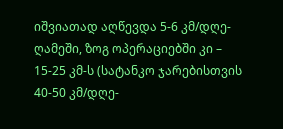იშვიათად აღწევდა 5-6 კმ/დღე-ღამეში, ზოგ ოპერაციებში კი – 15-25 კმ-ს (სატანკო ჯარებისთვის 40-50 კმ/დღე-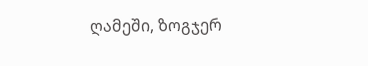ღამეში, ზოგჯერ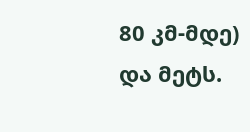80 კმ-მდე) და მეტს.